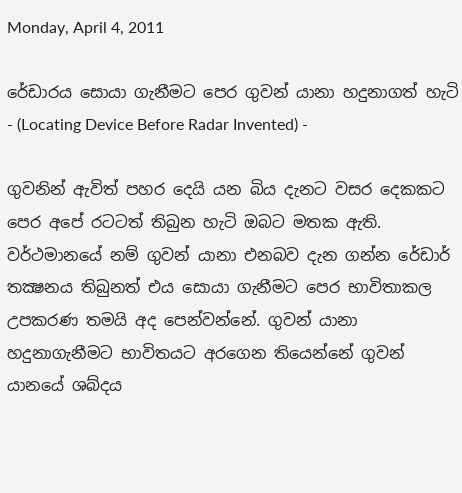Monday, April 4, 2011

රේඩාරය සොයා ගැනීමට පෙර ගුවන් යානා හදුනාගත් හැටි - (Locating Device Before Radar Invented) -

ගුවනින් ඇවිත් පහර දෙයි යන බිය දැනට වසර දෙකකට පෙර අපේ රටටත් තිබුන හැටි ඔබට මතක ඇති. වර්ථමානයේ නම් ගුවන් යානා එනබව දැන ගන්න රේඩාර් තක්‍ෂනය තිබුනත් එය සොයා ගැනීමට පෙර භාවිතාකල උපකරණ තමයි අද පෙන්වන්නේ. ගුවන් යානා හදුනාගැනීමට භාවිතයට අරගෙන තියෙන්නේ ගුවන් යානයේ ශබ්දය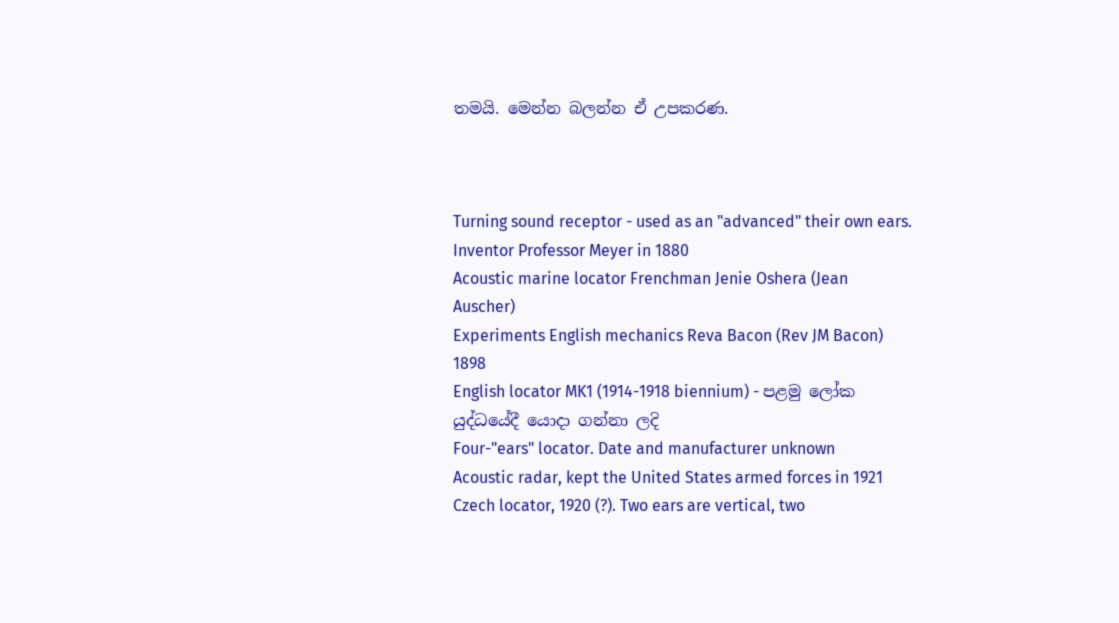තමයි. මෙන්න බලන්න ඒ උපකරණ.



Turning sound receptor - used as an "advanced" their own ears.
Inventor Professor Meyer in 1880
Acoustic marine locator Frenchman Jenie Oshera (Jean Auscher)
Experiments English mechanics Reva Bacon (Rev JM Bacon) 1898
English locator MK1 (1914-1918 biennium) - පළමු ලෝක යුද්ධයේදී යොදා ගන්නා ලදි
Four-"ears" locator. Date and manufacturer unknown
Acoustic radar, kept the United States armed forces in 1921
Czech locator, 1920 (?). Two ears are vertical, two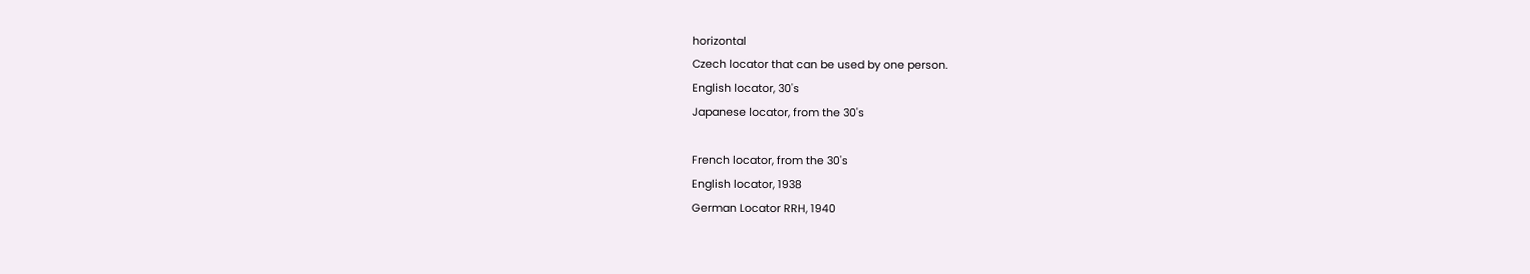horizontal
Czech locator that can be used by one person.
English locator, 30's
Japanese locator, from the 30's

French locator, from the 30's
English locator, 1938
German Locator RRH, 1940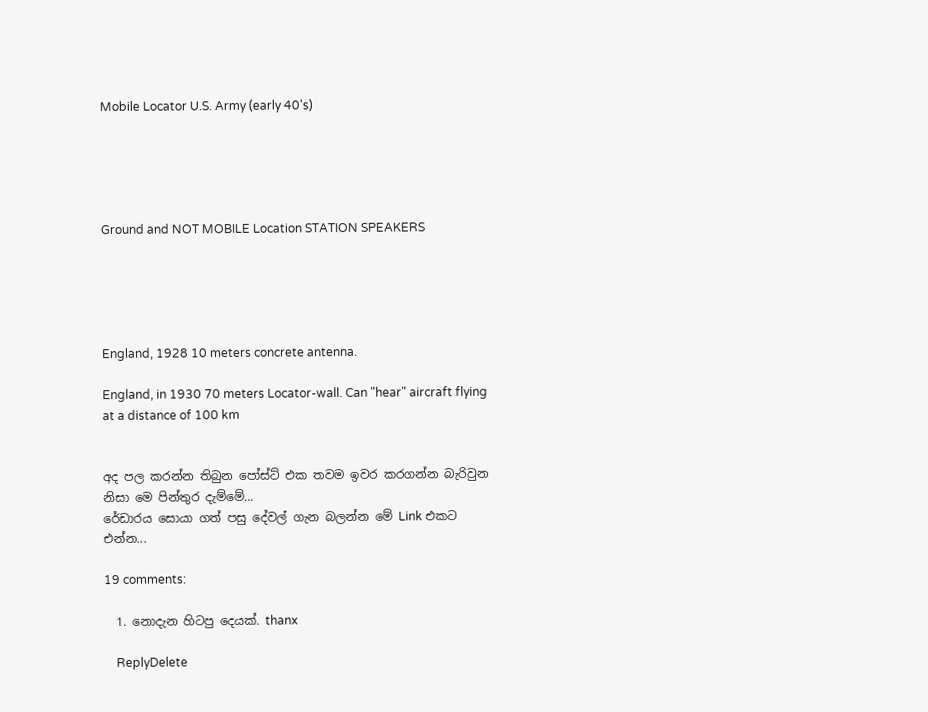Mobile Locator U.S. Army (early 40's)





Ground and NOT MOBILE Location STATION SPEAKERS





England, 1928 10 meters concrete antenna.

England, in 1930 70 meters Locator-wall. Can "hear" aircraft flying at a distance of 100 km


අද පල කරන්න තිබුන පෝස්ට් එක තවම ඉවර කරගන්න බැරිවුන නිසා මෙ පින්තුර දැම්මේ...
රේඩාරය සොයා ගත් පසු දේවල් ගැන බලන්න මේ Link එකට එන්න...

19 comments:

  1. නොදැන හිටපු දෙයක්. thanx

    ReplyDelete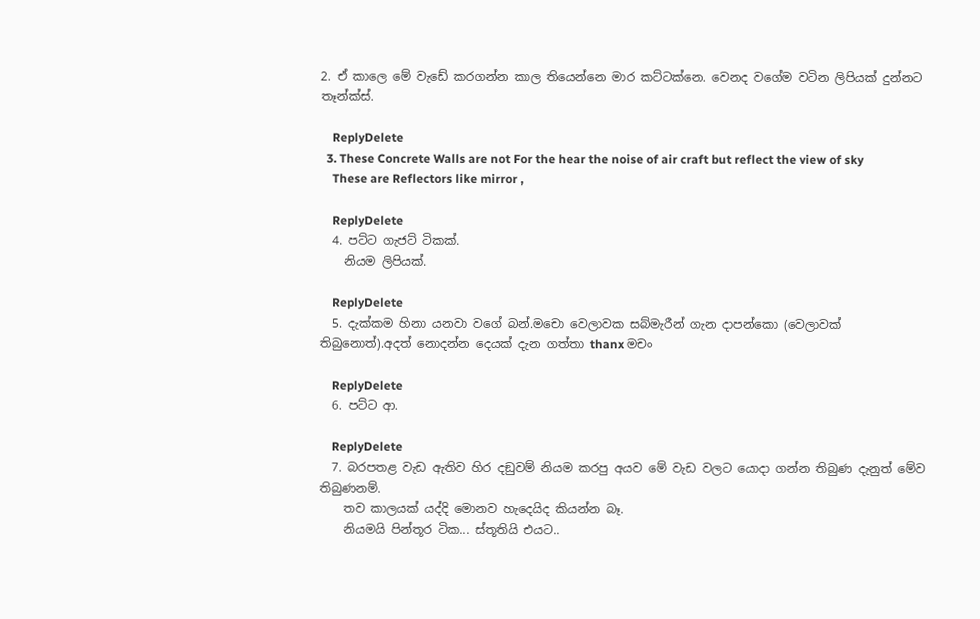2. ඒ කාලෙ මේ වැඩේ කරගන්න කාල තියෙන්නෙ මාර කට්ටක්නෙ. වෙනද වගේම වටින ලිපියක් දුන්නට තෑන්ක්ස්.

    ReplyDelete
  3. These Concrete Walls are not For the hear the noise of air craft but reflect the view of sky
    These are Reflectors like mirror ,

    ReplyDelete
  4. පට්ට ගැජට් ටිකක්.
    නියම ලිපියක්.

    ReplyDelete
  5. දැක්කම හිනා යනවා වගේ බන්.මචො වෙලාවක සබ්මැරීන් ගැන දාපන්කො (වෙලාවක් තිබුනොත්).අදත් නොදන්න දෙයක් දැන ගත්තා thanx මචං

    ReplyDelete
  6. පට්ට ආ.

    ReplyDelete
  7. බරපතළ වැඩ ඇතිව හිර දඞුවම් නියම කරපු අයව මේ වැඩ වලට යොදා ගන්න තිබුණ දැනුත් මේව තිබුණනම්.
    තව කාලයක් යද්දි මොනව හැදෙයිද කියන්න බෑ.
    නියමයි පින්තූර ටික... ස්තූතියි එයට..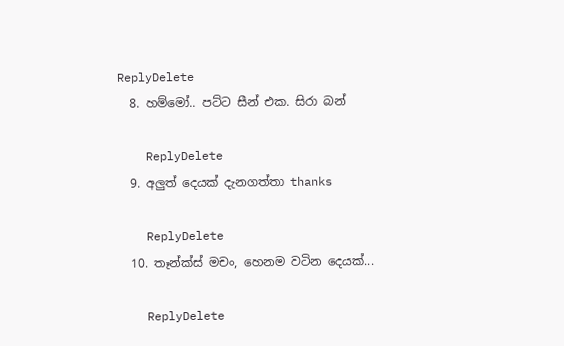ReplyDelete
  8. හම්මෝ.. පට්ට සීන් එක. සිරා බන්

    ReplyDelete
  9. අලුත් දෙයක් දැනගත්තා thanks

    ReplyDelete
  10. තෑන්ක්ස් මචං, හෙනම වටින දෙයක්...

    ReplyDelete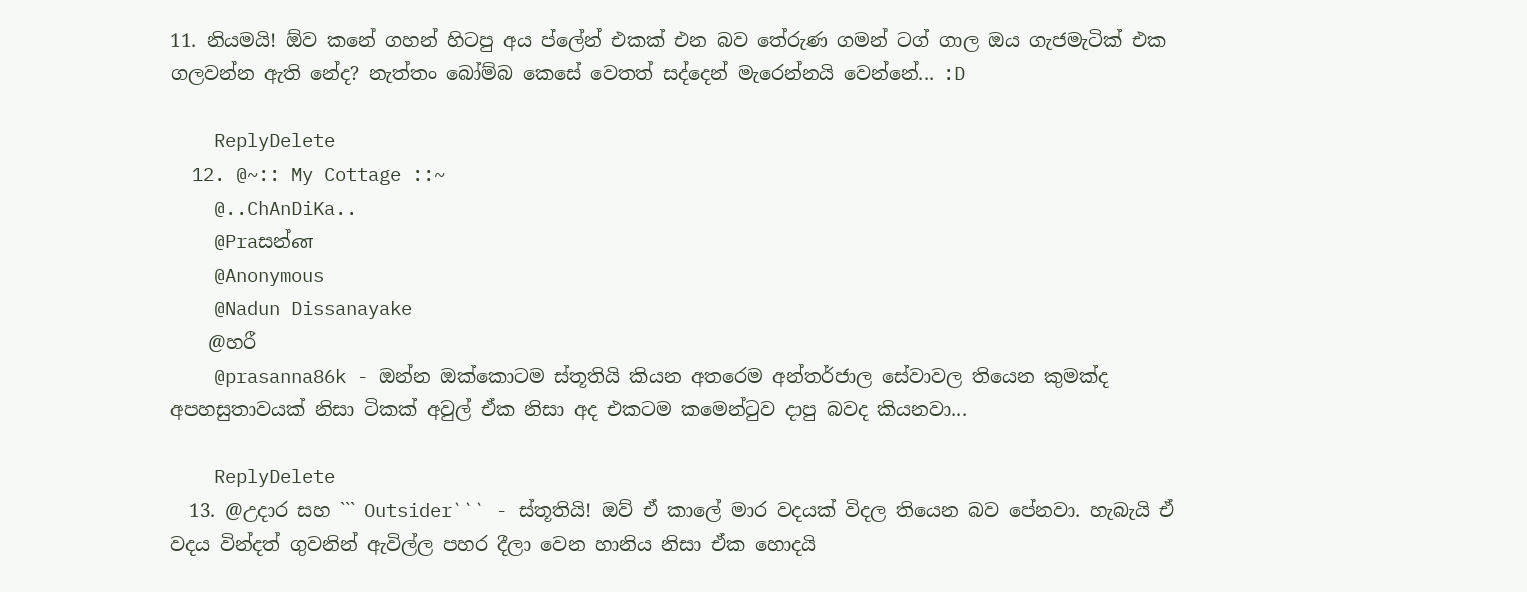11. නියමයි! ඕව කනේ ගහන් හිටපු අය ප්ලේන් එකක් එන බව තේරුණ ගමන් ටග් ගාල ඔය ගැජමැටික් එක ගලවන්න ඇති නේද? නැත්තං බෝම්බ කෙසේ වෙතත් සද්දෙන් මැරෙන්නයි වෙන්නේ... :D

    ReplyDelete
  12. @~:: My Cottage ::~
    @..ChAnDiKa..
    @Praසන්ன
    @Anonymous
    @Nadun Dissanayake
    @හරී
    @prasanna86k - ඔන්න ඔක්කොටම ස්තූතියි කියන අතරෙම අන්තර්ජාල සේවාවල තියෙන කුමක්ද අපහසුතාවයක් නිසා ටිකක් අවුල් ඒක නිසා අද එකටම කමෙන්ටුව දාපු බවද කියනවා...

    ReplyDelete
  13. @උදාර සහ ``` Outsider``` - ස්තූතියි! ඔව් ඒ කාලේ මාර වදයක් විදල තියෙන බව පේනවා. හැබැයි ඒ වදය වින්දත් ගුවනින් ඇවිල්ල පහර දීලා වෙන හානිය නිසා ඒක හොදයි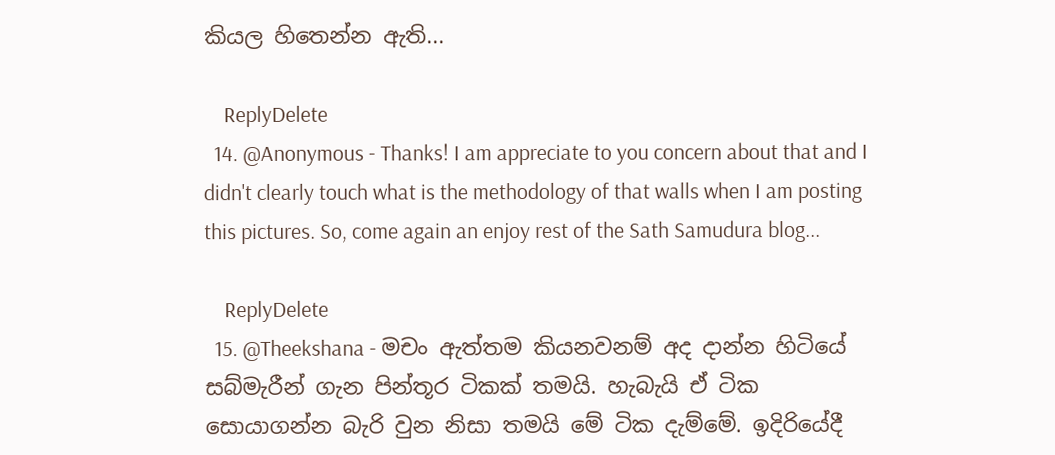කියල හිතෙන්න ඇති...

    ReplyDelete
  14. @Anonymous - Thanks! I am appreciate to you concern about that and I didn't clearly touch what is the methodology of that walls when I am posting this pictures. So, come again an enjoy rest of the Sath Samudura blog...

    ReplyDelete
  15. @Theekshana - මචං ඇත්තම කියනවනම් අද දාන්න හිටියේ සබ්මැරීන් ගැන පින්තූර ටිකක් තමයි. හැබැයි ඒ ටික සොයාගන්න බැරි වුන නිසා තමයි මේ ටික දැම්මේ. ඉදිරියේදී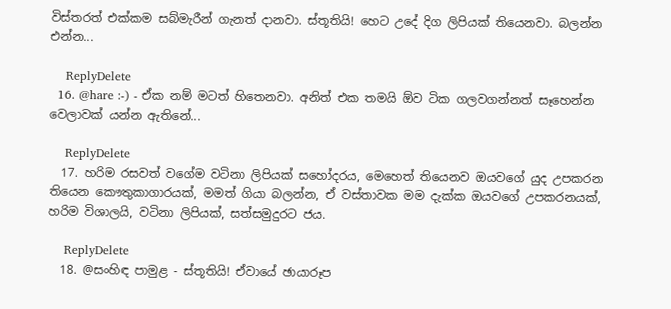විස්තරත් එක්කම සබ්මැරීන් ගැනත් දානවා. ස්තූතියි! හෙට උදේ දිග ලිපියක් තියෙනවා. බලන්න එන්න...

    ReplyDelete
  16. @hare :-) - ඒක නම් මටත් හිතෙනවා. අනිත් එක තමයි ඕව ටික ගලවගන්නත් සෑහෙන්න වෙලාවක් යන්න ඇතිනේ...

    ReplyDelete
  17. හරිම රසවත් වගේම වටිනා ලිපියක් සහෝදරය, මෙහෙත් තියෙනව ඔයවගේ යුද උපකරන තියෙන කෞතුකාගාරයක්, මමත් ගියා බලන්න, ඒ වස්තාවක මම දැක්ක ඔයවගේ උපකරනයක්, හරිම විශාලයි, වටිනා ලිපියක්, සත්සමුදුරට ජය.

    ReplyDelete
  18. @සංහිඳ පාමුළ - ස්තූතියි! ඒවායේ ඡායාරූප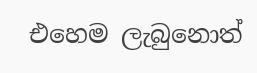එහෙම ලැබුනොත්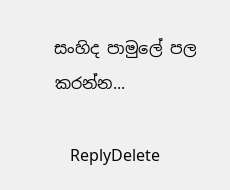සංහිද පාමුලේ පල කරන්න...

    ReplyDelete